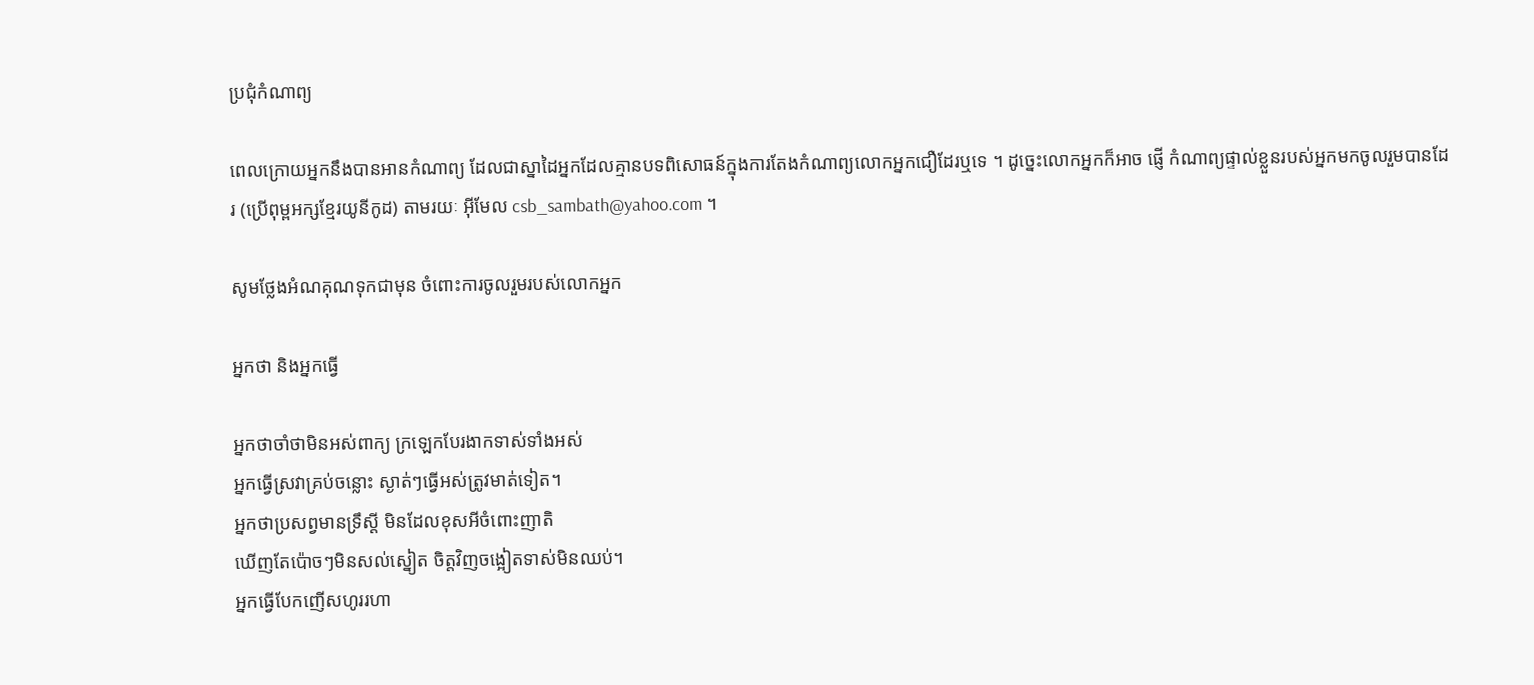ប្រជុំកំណាព្យ

ពេលក្រោយអ្នកនឹងបានអានកំណាព្យ ដែលជាស្នាដៃអ្នកដែលគ្មានបទពិសោធន៍ក្នុងការតែងកំណាព្យលោកអ្នកជឿដែរឬទេ ។ ដូច្នេះលោកអ្នកក៏អាច ផ្ញើ កំណាព្យផ្ទាល់ខ្លួនរបស់អ្នកមកចូលរួមបានដែរ (ប្រើពុម្ពអក្សខ្មែរយូនីកូដ) តាមរយៈ អ៊ីមែល csb_sambath@yahoo.com ។

សូមថ្លែងអំណគុណទុកជាមុន ចំពោះការចូលរួមរបស់លោកអ្នក

អ្នកថា និងអ្នកធ្វើ

អ្នកថាចាំថាមិនអស់ពាក្យ ក្រឡេកបែរងាកទាស់ទាំងអស់
អ្នកធ្វើស្រវាគ្រប់ចន្លោះ ស្ងាត់ៗធ្វើអស់ត្រូវមាត់ទៀត។
អ្នកថាប្រសព្វមានទ្រឹស្តី មិនដែលខុសអីចំពោះញាតិ
ឃើញតែប៉ោចៗមិនសល់ស្នៀត ចិត្តវិញចង្អៀតទាស់មិនឈប់។
អ្នកធ្វើបែកញើសហូររហា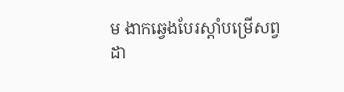ម ងាកឆ្វេងបែរស្តាំបម្រើសព្វ
ដា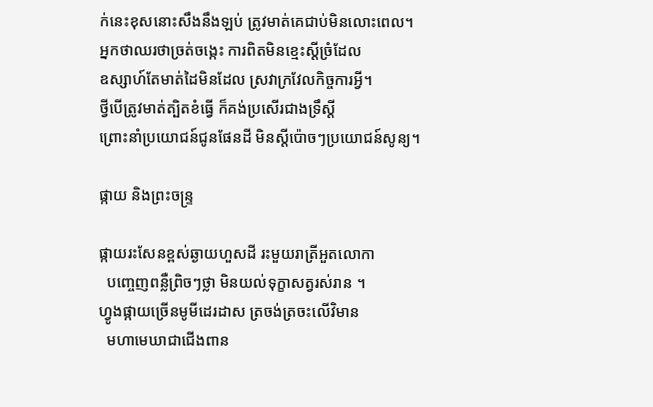ក់នេះខុសនោះសឹងនឹងឡប់ ត្រូវមាត់គេជាប់មិនលោះពេល។
អ្នកថាឈរថាច្រត់ចង្កេះ ការពិតមិនខ្មេះស្តីច្រំដែល
ឧស្សាហ៍តែមាត់ដៃមិនដែល ស្រវាក្រវែលកិច្ចការអ្វី។
ថ្វីបើត្រូវមាត់ត្បិតខំធ្វើ ក៏គង់ប្រសើរជាងទ្រឹស្តី
ព្រោះនាំប្រយោជន៍ជូនផែនដី មិនស្តីប៉ោចៗប្រយោជន៍សូន្យ។

ផ្កាយ និងព្រះចន្ទ្រ

ផ្កាយរះសែនខ្ពស់ឆ្ងាយហួសដី រះមួយរាត្រីអួតលោកា
  បញ្ចេញពន្លឺព្រិចៗថ្លា មិនយល់ទុក្ខាសត្វរស់រាន ។
ហ្វូងផ្កាយច្រើនមូមីដេរដាស ត្រចង់ត្រចះលើវិមាន
  មហាមេឃាជាជើងពាន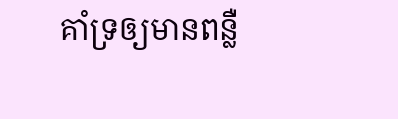គាំទ្រឲ្យមានពន្លឺ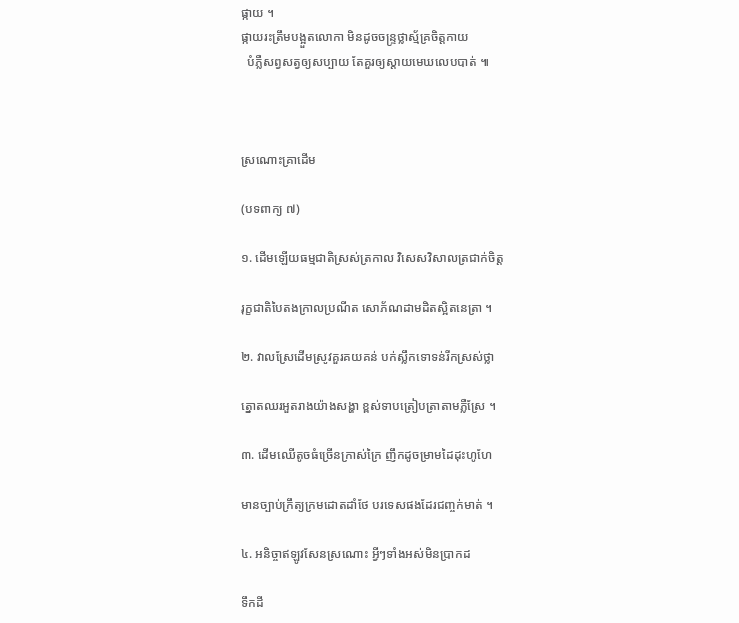ផ្កាយ ។
ផ្កាយរះត្រឹមបង្អួតលោកា មិនដូចចន្ទ្រថ្លាស្ម័គ្រចិត្តកាយ
  បំភ្លឺសព្វសត្វឲ្យសប្បាយ តែគួរឲ្យស្ដាយមេឃលេបបាត់ ៕



ស្រណោះគ្រាដើម

(បទពាក្យ ៧)

១. ដើមឡើយធម្មជាតិស្រស់ត្រកាល វិសេសវិសាលត្រជាក់ចិត្ត

រុក្ខជាតិបៃតងក្រាលប្រណីត សោភ័ណដាមដិតស្អិតនេត្រា ។

២. វាលស្រែដើមស្រូវគួរគយគន់ បក់ស្លឹកទោទន់រីកស្រស់ថ្លា

ត្នោតឈរអួតរាងយ៉ាងសង្ហា ខ្ពស់ទាបត្រៀបត្រាតាមភ្លឺស្រែ ។

៣. ដើមឈើតូចធំច្រើនក្រាស់ក្រៃ ញឹកដូចម្រាមដៃដុះហូហែ

មានច្បាប់ក្រឹត្យក្រមដោតដាំថែ បរទេសផងដែរជញ្ចក់មាត់ ។

៤. អនិច្ចាឥឡូវសែនស្រណោះ អ្វីៗទាំងអស់មិនប្រាកដ

ទឹកដី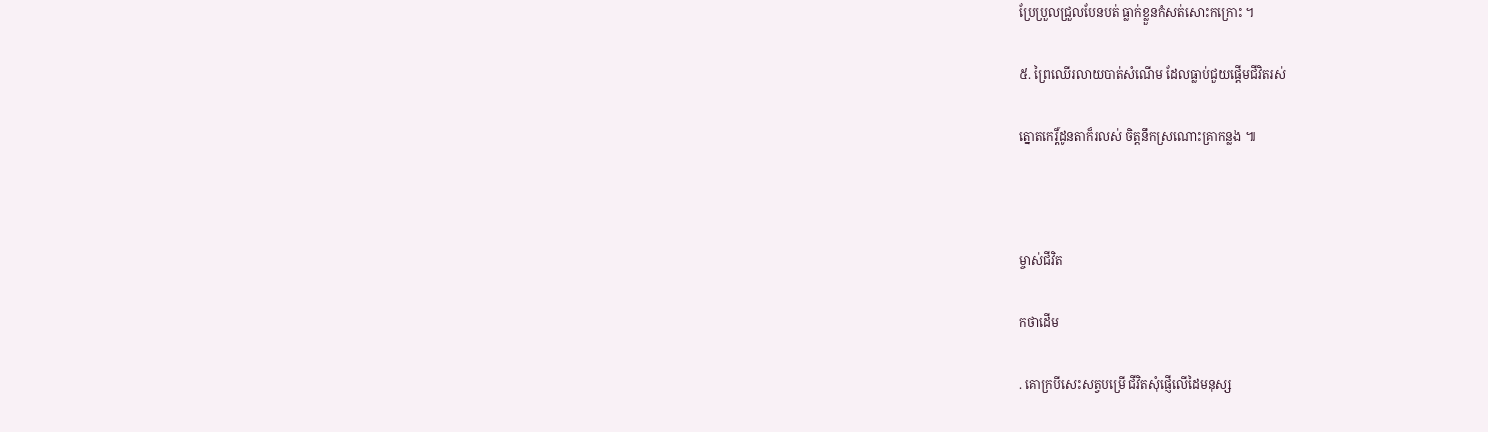ប្រែប្រួលជ្រួលបែនបត់ ធ្លាក់ខ្លួនកំសត់សោះកក្រោះ ។

៥. ព្រៃឈើរលាយបាត់សំណើម ដែលធ្លាប់ជួយផ្ដើមជីវិតរស់

ត្នោតកេរ្ដិ៍ដូនតាក៏រលស់ ចិត្តនឹកស្រណោះគ្រាកន្លង ៕



ម្ចាស់ជីវិត

កថាដើម

. គោក្របីសេះសត្វបម្រើ ជីវិតសុំផ្ញើលើដៃមនុស្ស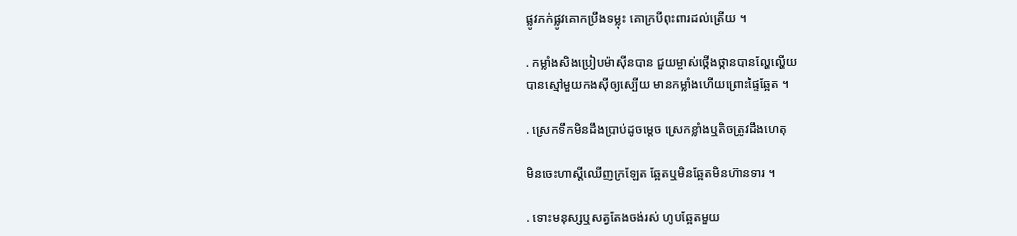ផ្លូវភក់ផ្លូវគោកប្រឹងទម្លុះ គោក្របីពុះពារដល់ត្រើយ ។

. កម្លាំងសិងប្រៀបម៉ាស៊ីនបាន ជួយម្ចាស់ថ្កើងថ្កានបានល្ហែល្ហើយ
បានស្មៅមួយកងស៊ីឲ្យស្បើយ មានកម្លាំងហើយព្រោះផ្ទៃឆ្អែត ។

. ស្រេកទឹកមិនដឹងប្រាប់ដូចម្ដេច ស្រេកខ្លាំងឬតិចត្រូវដឹងហេតុ

មិនចេះហាស្ដីឈើញក្រឡែត ឆ្អែតឬមិនឆ្អែតមិនហ៊ានទារ ។

. ទោះមនុស្សឬសត្វតែងចង់រស់ ហូបឆ្អែតមួយ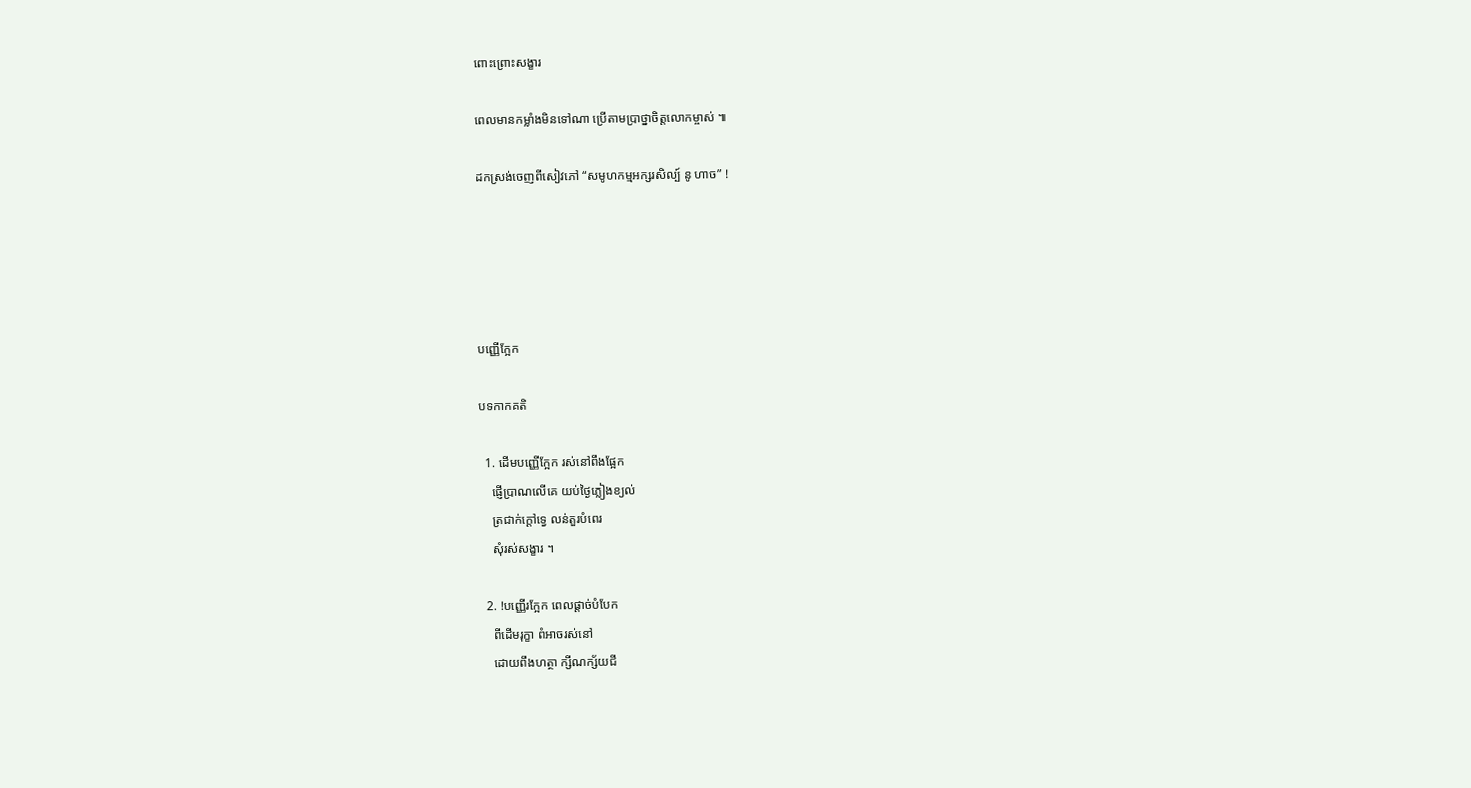ពោះព្រោះសង្ខារ

ពេលមានកម្លាំងមិនទៅណា ប្រើតាមប្រាថ្នាចិត្តលោកម្ចាស់ ៕

ដកស្រង់ចេញពីសៀវភៅ “សមូហកម្មអក្សរសិល្ប៍ នូ ហាច” !





បញ្ញើក្អែក

បទកាកគតិ

  1. ដើមបញ្ញើក្អែក រស់នៅពឹងផ្អែក
    ផ្ញើប្រាណលើគេ យប់ថ្ងៃភ្លៀងខ្យល់
    ត្រជាក់ក្ដៅទ្វេ លន់តួរបំពេរ
    សុំរស់សង្ខារ ។

  2. !បញ្ញើរក្អែក ពេលផ្ដាច់បំបែក
    ពីដើមរុក្ខា ពំអាចរស់នៅ
    ដោយពឹងហត្ថា ក្សីណក្ស័យជី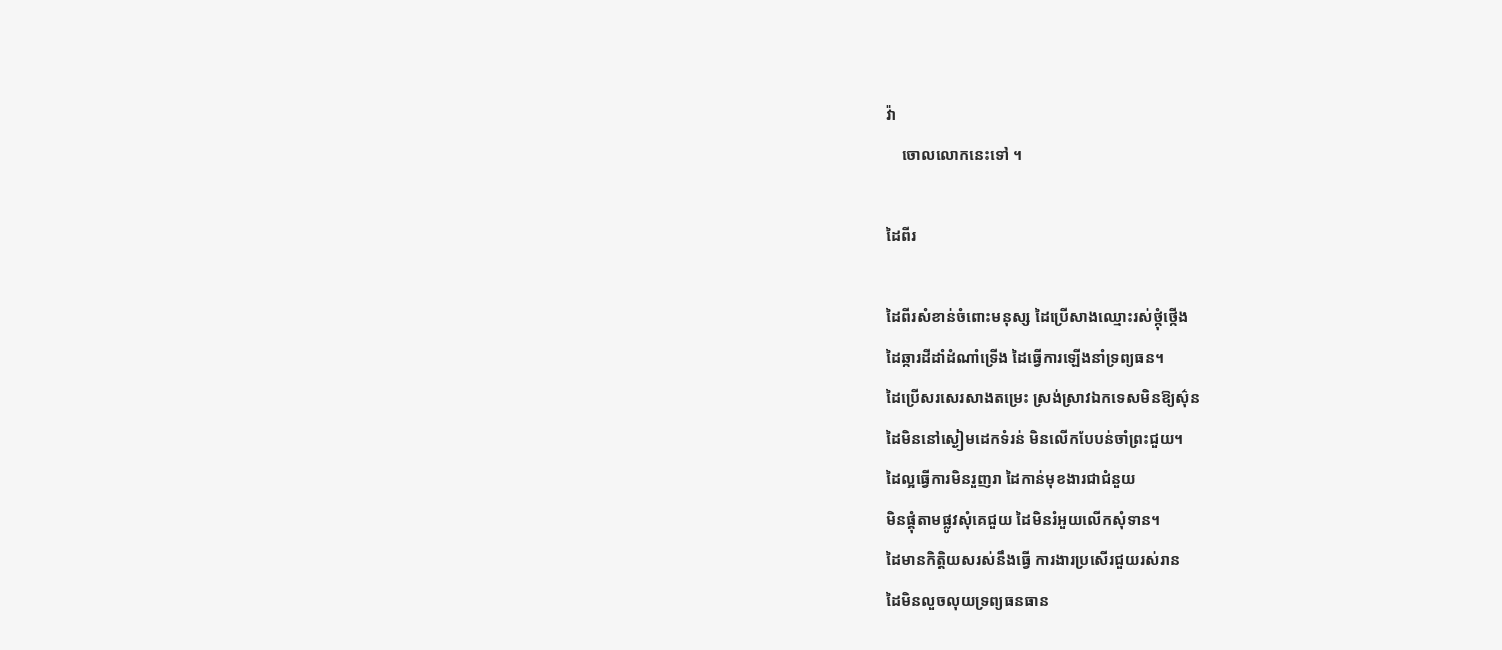វ៉ា
    ចោលលោកនេះទៅ ។

ដៃពីរ

ដៃពីរសំខាន់ចំពោះមនុស្ស ដៃប្រើសាងឈ្មោះរស់ថ្កុំថ្កើង
ដៃឆ្ការដីដាំដំណាំទ្រើង ដៃធ្វើការឡើងនាំទ្រព្យធន។
ដៃប្រើសរសេរសាងតម្រេះ ស្រង់ស្រាវឯកទេសមិនឱ្យស៌ុន
ដៃមិននៅស្ងៀមដេកទំរន់ មិនលើកបែបន់ចាំព្រះជួយ។
ដៃល្អធ្វើការមិនរួញរា ដៃកាន់មុខងារជាជំនួយ
មិនផ្គុំតាមផ្លូវសុំគេជួយ ដៃមិនរំអួយលើកសុំទាន។
ដៃមានកិត្តិយសរស់នឹងធ្វើ ការងារប្រសើរជួយរស់រាន
ដៃមិនលួចលុយទ្រព្យធនធាន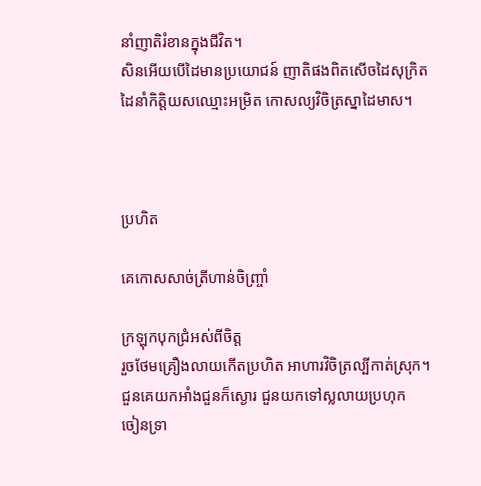នាំញាតិរំខានក្នុងជីវិត។
សិនអើយបើដៃមានប្រយោជន៍ ញាតិផងពិតសើចដៃសុក្រិត
ដៃនាំកិត្តិយសឈ្មោះអម្រិត កោសល្យវិចិត្រស្នាដៃមាស។



ប្រហិត

គេកោសសាច់ត្រីហាន់ចិញ្ច្រាំ

ក្រឡុកបុកជ្រំអស់ពីចិត្ត
រួចថែមគ្រឿងលាយកើតប្រហិត អាហារវិចិត្រល្បីកាត់ស្រុក។
ជួនគេយកអាំងជួនក៏ស្ងោរ ជួនយកទៅស្លលាយប្រហុក
ចៀនទ្រា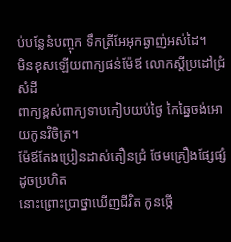ប់បន្លែនំបញ្ចុក ទឹកត្រីអែអុកឆ្ងាញ់អស់ដៃ។
មិនខុសឡើយពាក្យផន់ម៉ែឪ លោកស្តីប្រដៅជ្រំសំដី
ពាក្យខ្ពស់ពាក្យទាបកៀបយប់ថ្ងៃ កៃឆ្នៃចង់អោយកូនវិចិត្រ។
ម៉ែឪតែងប្រៀនដាស់តឿនជ្រំ ថែមគ្រឿងផ្សែផ្សំដូចប្រហិត
នោះព្រោះប្រាថ្នាឃើញជីវិត កូនថ្កើ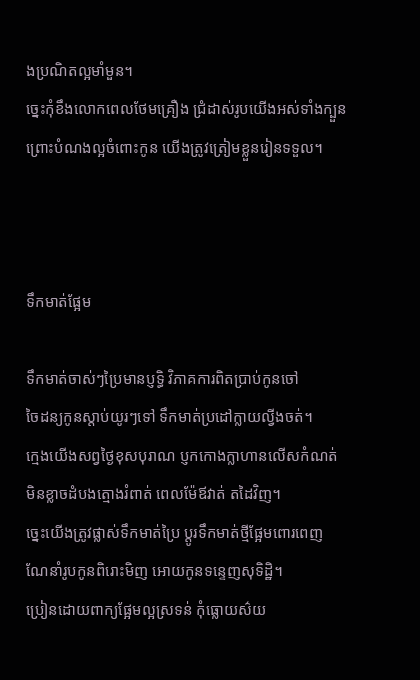ងប្រណិតល្អមាំមួន។
ច្នេះកុំខឹងលោកពេលថែមគ្រឿង ជ្រំដាស់រូបយើងអស់ទាំងក្បួន
ព្រោះបំណងល្អចំពោះកូន យើងត្រូវត្រៀមខ្លួនរៀនទទួល។



ទឹកមាត់ផ្អែម

ទឹកមាត់ចាស់ៗប្រៃមានប្ញទ្ធិ វិភាគការពិតប្រាប់កូនចៅ
ចៃដន្យកូនស្តាប់យូរៗទៅ ទឹកមាត់ប្រដៅក្លាយល្វីងចត់។
ក្មេងយើងសព្វថ្ងៃខុសបុរាណ ប្ញកកោងក្លាហានលើសកំណត់
មិនខ្លាចដំបងត្មោងរំពាត់ ពេលម៉ែឪវាត់ តដៃវិញ។
ច្នេះយើងត្រូវផ្លាស់ទឹកមាត់ប្រៃ ប្តូរទឹកមាត់ថ្មីផ្អែមពោរពេញ
ណែនាំរូបកូនពិរោះមិញ អោយកូនទន្ទេញសុទិដ្ឋិ។
ប្រៀនដោយពាក្យផ្អែមល្អស្រទន់ កុំធ្លោយស៌យ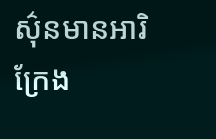ស៌ុនមានអារិ
ក្រែង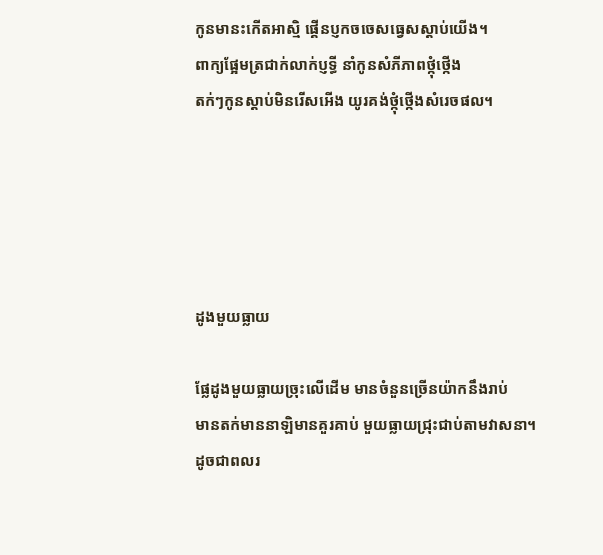កូនមានះកើតអាស្មិ ផ្គើនប្ញកចចេសធ្វេសស្តាប់យើង។
ពាក្យផ្អែមត្រជាក់លាក់ប្ញទ្ធី នាំកូនសំភីភាពថ្កុំថ្កើង
តក់ៗកូនស្តាប់មិនរើសអើង យូរគង់ថ្កុំថ្កើងសំរេចផល។





ដូងមួយធ្លាយ

ផ្លែដូងមួយធ្លាយច្រុះលើដើម មានចំនួនច្រើនយ៉ាកនឹងរាប់
មានតក់មាននាឡិមានគួរគាប់ មួយធ្លាយជ្រុះជាប់តាមវាសនា។
ដូចជាពលរ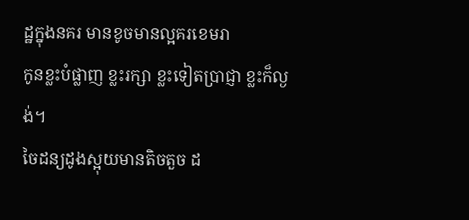ដ្ឋក្នុងនគរ មានខូចមានល្អគរខេមរា
កូនខ្លះបំផ្លាញ ខ្លះរក្សា ខ្លះទៀតប្រាជ្ញា ខ្លះក៏ល្ងង់។
ចៃដន្យដូងស្អុយមានតិចតួច ដ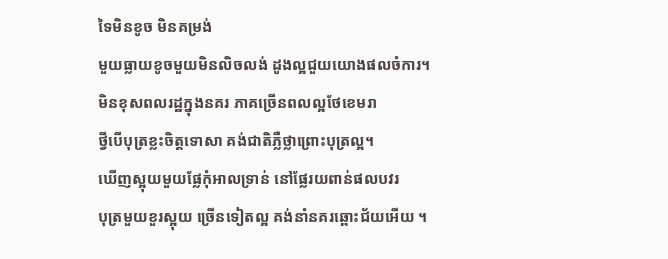ទៃមិនខូច មិនគម្រង់
មួយធ្លាយខូចមួយមិនលិចលង់ ដូងល្អជួយយោងផលចំការ។
មិនខុសពលរដ្ឋក្នុងនគរ ភាគច្រើនពលល្អថែខេមរា
ថ្វីបើបុត្រខ្លះចិត្តទោសា គង់ជាតិភ្លឺថ្លាព្រោះបុត្រល្អ។
ឃើញស្អុយមួយផ្លែកុំអាលទ្រាន់ នៅផ្លែរយពាន់ផលបវរ
បុត្រមួយខួរស្អុយ ច្រើនទៀតល្អ គង់នាំនគរឆ្ពោះជ័យអើយ ។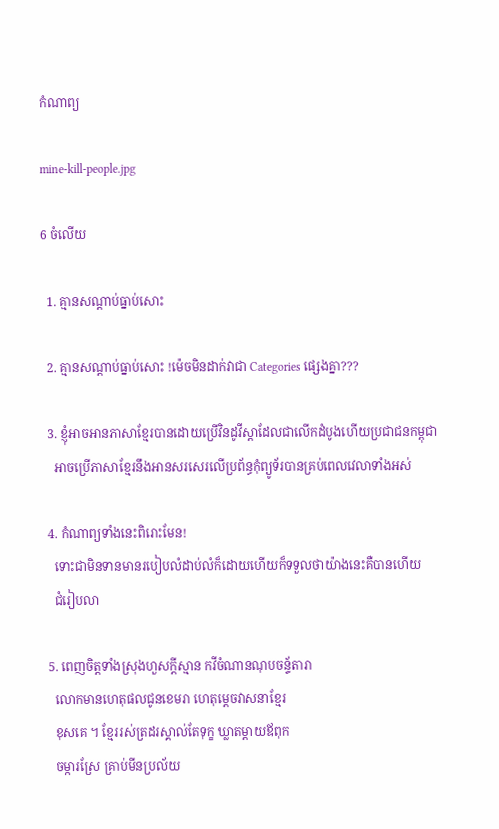កំណាព្យ

mine-kill-people.jpg

6 ចំលើយ

  1. គ្មានសណ្ដាប់ធ្នាប់សោះ

  2. គ្មានសណ្ដាប់ធ្នាប់សោះ !ម៉េចមិនដាក់វាជា Categories ផ្សេងគ្នា???

  3. ខ្ញុំអាចអានភាសាខ្មែរបានដោយប្រើវិនដូវីស្តាដែលជាលើកដំបូងហើយប្រជាជនកម្ពុជា
    អាចប្រើភាសាខ្មែរនឹងអានសរសេរលើប្រព័ន្ធកុំព្យូទ័របានគ្រប់ពេលវេលាទាំងអស់

  4. កំណាព្យទាំងនេះពិរោះមែន!
    ទោះជាមិនទានមានរបៀបលំដាប់លំក៏ដោយហើយក៏ទទួលថាយ៉ាងនេះគឺបានហើយ
    ជំរៀបលា

  5. ពេញចិត្តទាំងស្រុងហួសក្ដីស្មាន កវីចំណានណុបចន្ទ័តារា
    លោកមានហេតុផលជូនខេមរា ហេតុម្ដេចវាសនាខ្មែរ
    ខុសគេ ។ ខ្មែររស់ត្រដរស្គាល់តែទុក្ខ ឃ្លាតម្ដាយឪពុក
    ចម្ការស្រែ គ្រាប់មីនប្រល័យ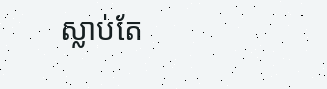ស្លាប់តែ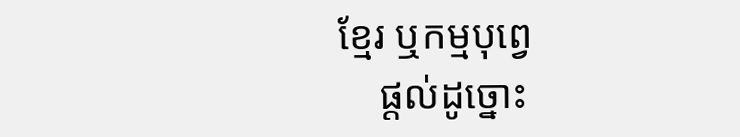ខ្មែរ ឬកម្មបុព្វេ
    ផ្ដល់ដូច្នោះ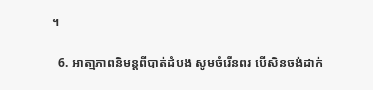។

  6. អាតា្មភាពនិមន្តពីបាត់ដំបង សូមចំរើនពរ បើសិនចង់ដាក់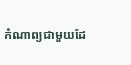កំណាព្យជាមួយដែ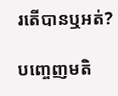រតើបានឬអត់?

បញ្ចេញមតិ